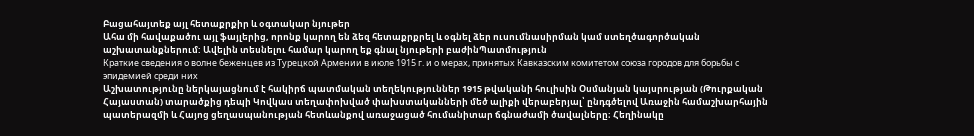Բացահայտեք այլ հետաքրքիր և օգտակար նյութեր
Ահա մի հավաքածու այլ ֆայլերից, որոնք կարող են ձեզ հետաքրքրել և օգնել ձեր ուսումնասիրման կամ ստեղծագործական աշխատանքներում: Ավելին տեսնելու համար կարող եք գնալ նյութերի բաժինՊատմություն
Краткие сведения о волне беженцев из Турецкой Армении в июле 1915 г. и о мерах, принятых Кавказским комитетом союза городов для борьбы с эпидемией среди них
Աշխատությունը ներկայացնում է հակիրճ պատմական տեղեկություններ 1915 թվականի հուլիսին Օսմանյան կայսրության (Թուրքական Հայաստան) տարածքից դեպի Կովկաս տեղափոխված փախստականների մեծ ալիքի վերաբերյալ՝ ընդգծելով Առաջին համաշխարհային պատերազմի և Հայոց ցեղասպանության հետևանքով առաջացած հումանիտար ճգնաժամի ծավալները։ Հեղինակը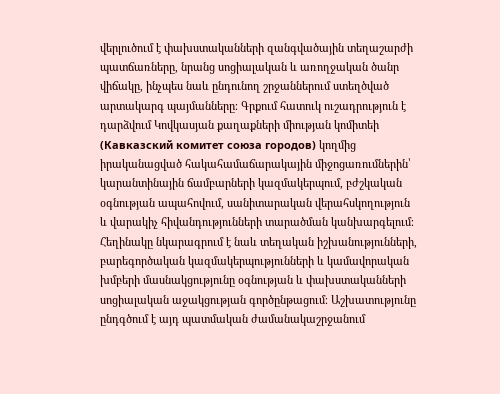վերլուծում է փախստականների զանգվածային տեղաշարժի պատճառները, նրանց սոցիալական և առողջական ծանր վիճակը, ինչպես նաև ընդունող շրջաններում ստեղծված արտակարգ պայմանները։ Գրքում հատուկ ուշադրություն է դարձվում Կովկասյան քաղաքների միության կոմիտեի (Кавказский комитет союза городов) կողմից իրականացված հակահամաճարակային միջոցառումներին՝ կարանտինային ճամբարների կազմակերպում, բժշկական օգնության ապահովում, սանիտարական վերահսկողություն և վարակիչ հիվանդությունների տարածման կանխարգելում։ Հեղինակը նկարագրում է նաև տեղական իշխանությունների, բարեգործական կազմակերպությունների և կամավորական խմբերի մասնակցությունը օգնության և փախստականների սոցիալական աջակցության գործընթացում։ Աշխատությունը ընդգծում է այդ պատմական ժամանակաշրջանում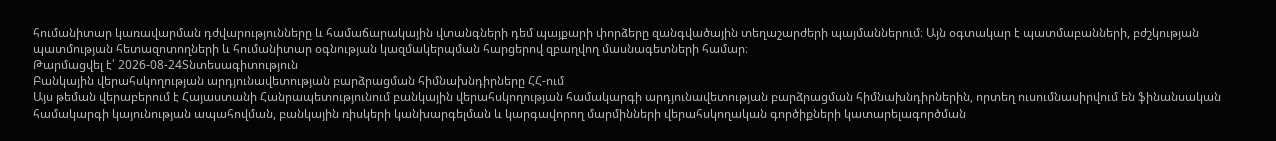հումանիտար կառավարման դժվարությունները և համաճարակային վտանգների դեմ պայքարի փորձերը զանգվածային տեղաշարժերի պայմաններում։ Այն օգտակար է պատմաբանների, բժշկության պատմության հետազոտողների և հումանիտար օգնության կազմակերպման հարցերով զբաղվող մասնագետների համար։
Թարմացվել է՝ 2026-08-24Տնտեսագիտություն
Բանկային վերահսկողության արդյունավետության բարձրացման հիմնախնդիրները ՀՀ-ում
Այս թեման վերաբերում է Հայաստանի Հանրապետությունում բանկային վերահսկողության համակարգի արդյունավետության բարձրացման հիմնախնդիրներին, որտեղ ուսումնասիրվում են ֆինանսական համակարգի կայունության ապահովման, բանկային ռիսկերի կանխարգելման և կարգավորող մարմինների վերահսկողական գործիքների կատարելագործման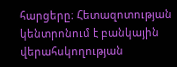հարցերը։ Հետազոտության կենտրոնում է բանկային վերահսկողության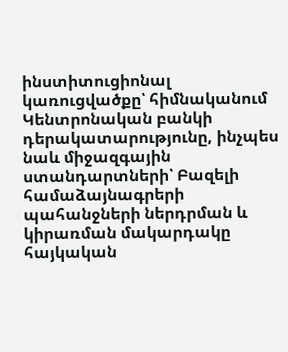ինստիտուցիոնալ կառուցվածքը՝ հիմնականում Կենտրոնական բանկի դերակատարությունը, ինչպես նաև միջազգային ստանդարտների՝ Բազելի համաձայնագրերի պահանջների ներդրման և կիրառման մակարդակը հայկական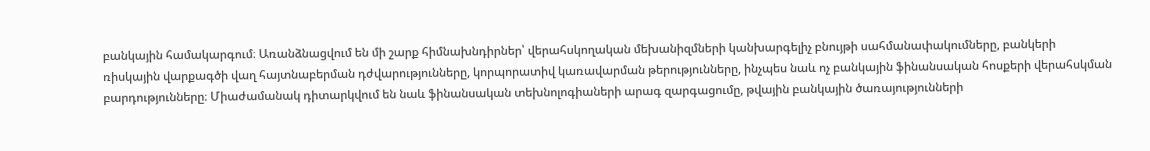բանկային համակարգում։ Առանձնացվում են մի շարք հիմնախնդիրներ՝ վերահսկողական մեխանիզմների կանխարգելիչ բնույթի սահմանափակումները, բանկերի ռիսկային վարքագծի վաղ հայտնաբերման դժվարությունները, կորպորատիվ կառավարման թերությունները, ինչպես նաև ոչ բանկային ֆինանսական հոսքերի վերահսկման բարդությունները։ Միաժամանակ դիտարկվում են նաև ֆինանսական տեխնոլոգիաների արագ զարգացումը, թվային բանկային ծառայությունների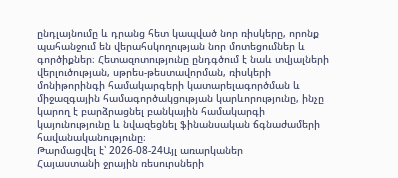ընդլայնումը և դրանց հետ կապված նոր ռիսկերը, որոնք պահանջում են վերահսկողության նոր մոտեցումներ և գործիքներ։ Հետազոտությունը ընդգծում է նաև տվյալների վերլուծության, սթրես-թեստավորման, ռիսկերի մոնիթորինգի համակարգերի կատարելագործման և միջազգային համագործակցության կարևորությունը, ինչը կարող է բարձրացնել բանկային համակարգի կայունությունը և նվազեցնել ֆինանսական ճգնաժամերի հավանականությունը։
Թարմացվել է՝ 2026-08-24Այլ առարկաներ
Հայաստանի ջրային ռեսուրսների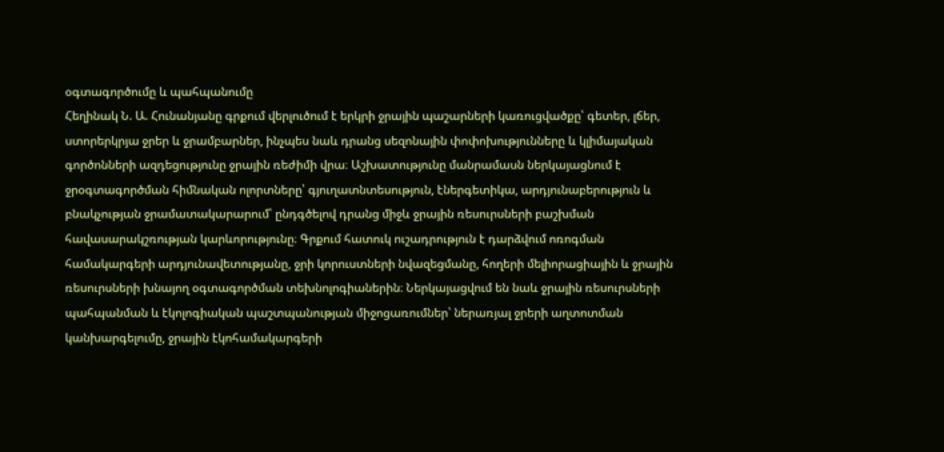օգտագործումը և պահպանումը
Հեղինակ Ն. Ա. Հունանյանը գրքում վերլուծում է երկրի ջրային պաշարների կառուցվածքը՝ գետեր, լճեր, ստորերկրյա ջրեր և ջրամբարներ, ինչպես նաև դրանց սեզոնային փոփոխությունները և կլիմայական գործոնների ազդեցությունը ջրային ռեժիմի վրա։ Աշխատությունը մանրամասն ներկայացնում է ջրօգտագործման հիմնական ոլորտները՝ գյուղատնտեսություն, էներգետիկա, արդյունաբերություն և բնակչության ջրամատակարարում՝ ընդգծելով դրանց միջև ջրային ռեսուրսների բաշխման հավասարակշռության կարևորությունը։ Գրքում հատուկ ուշադրություն է դարձվում ոռոգման համակարգերի արդյունավետությանը, ջրի կորուստների նվազեցմանը, հողերի մելիորացիային և ջրային ռեսուրսների խնայող օգտագործման տեխնոլոգիաներին։ Ներկայացվում են նաև ջրային ռեսուրսների պահպանման և էկոլոգիական պաշտպանության միջոցառումներ՝ ներառյալ ջրերի աղտոտման կանխարգելումը, ջրային էկոհամակարգերի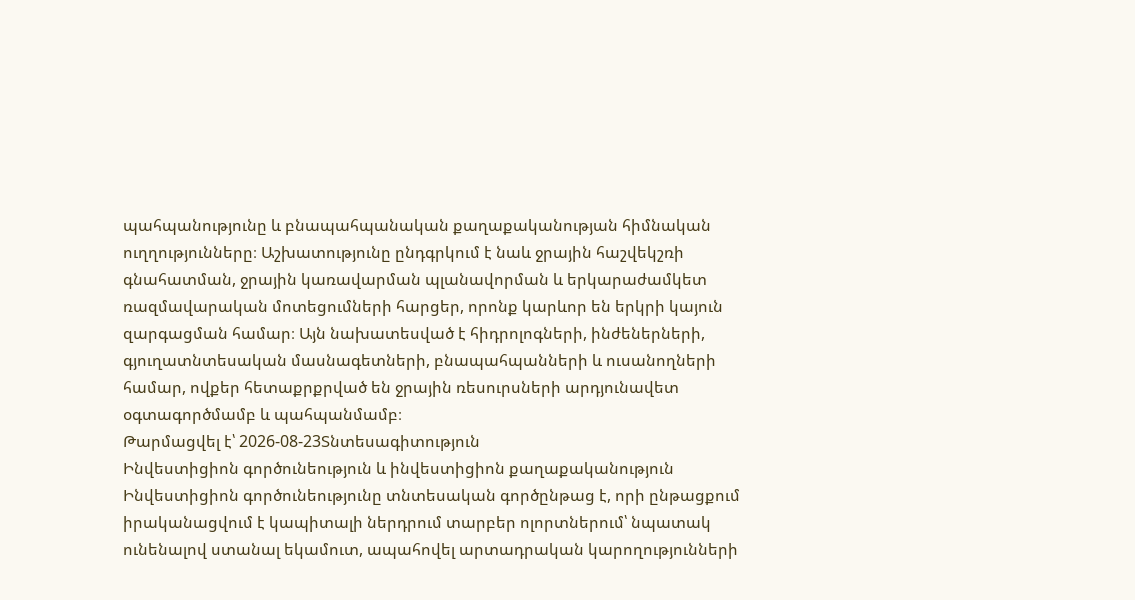պահպանությունը և բնապահպանական քաղաքականության հիմնական ուղղությունները։ Աշխատությունը ընդգրկում է նաև ջրային հաշվեկշռի գնահատման, ջրային կառավարման պլանավորման և երկարաժամկետ ռազմավարական մոտեցումների հարցեր, որոնք կարևոր են երկրի կայուն զարգացման համար։ Այն նախատեսված է հիդրոլոգների, ինժեներների, գյուղատնտեսական մասնագետների, բնապահպանների և ուսանողների համար, ովքեր հետաքրքրված են ջրային ռեսուրսների արդյունավետ օգտագործմամբ և պահպանմամբ։
Թարմացվել է՝ 2026-08-23Տնտեսագիտություն
Ինվեստիցիոն գործունեություն և ինվեստիցիոն քաղաքականություն
Ինվեստիցիոն գործունեությունը տնտեսական գործընթաց է, որի ընթացքում իրականացվում է կապիտալի ներդրում տարբեր ոլորտներում՝ նպատակ ունենալով ստանալ եկամուտ, ապահովել արտադրական կարողությունների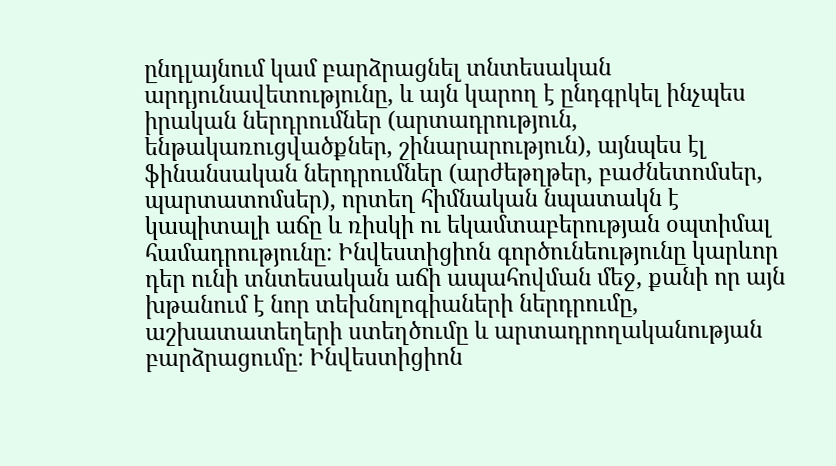ընդլայնում կամ բարձրացնել տնտեսական արդյունավետությունը, և այն կարող է ընդգրկել ինչպես իրական ներդրումներ (արտադրություն, ենթակառուցվածքներ, շինարարություն), այնպես էլ ֆինանսական ներդրումներ (արժեթղթեր, բաժնետոմսեր, պարտատոմսեր), որտեղ հիմնական նպատակն է կապիտալի աճը և ռիսկի ու եկամտաբերության օպտիմալ համադրությունը։ Ինվեստիցիոն գործունեությունը կարևոր դեր ունի տնտեսական աճի ապահովման մեջ, քանի որ այն խթանում է նոր տեխնոլոգիաների ներդրումը, աշխատատեղերի ստեղծումը և արտադրողականության բարձրացումը։ Ինվեստիցիոն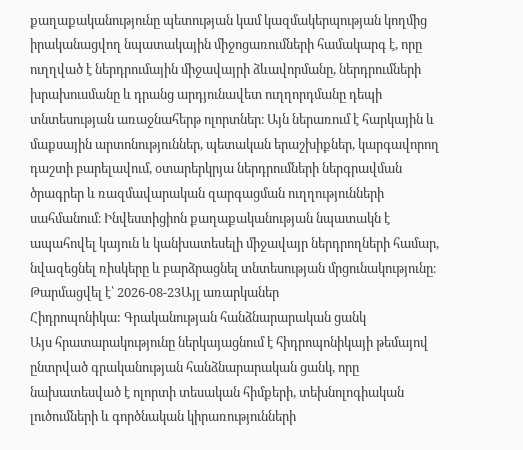քաղաքականությունը պետության կամ կազմակերպության կողմից իրականացվող նպատակային միջոցառումների համակարգ է, որը ուղղված է ներդրումային միջավայրի ձևավորմանը, ներդրումների խրախուսմանը և դրանց արդյունավետ ուղղորդմանը դեպի տնտեսության առաջնահերթ ոլորտներ։ Այն ներառում է հարկային և մաքսային արտոնություններ, պետական երաշխիքներ, կարգավորող դաշտի բարելավում, օտարերկրյա ներդրումների ներգրավման ծրագրեր և ռազմավարական զարգացման ուղղությունների սահմանում։ Ինվեստիցիոն քաղաքականության նպատակն է ապահովել կայուն և կանխատեսելի միջավայր ներդրողների համար, նվազեցնել ռիսկերը և բարձրացնել տնտեսության մրցունակությունը։
Թարմացվել է՝ 2026-08-23Այլ առարկաներ
Հիդրոպոնիկա: Գրականության հանձնարարական ցանկ
Այս հրատարակությունը ներկայացնում է հիդրոպոնիկայի թեմայով ընտրված գրականության հանձնարարական ցանկ, որը նախատեսված է ոլորտի տեսական հիմքերի, տեխնոլոգիական լուծումների և գործնական կիրառությունների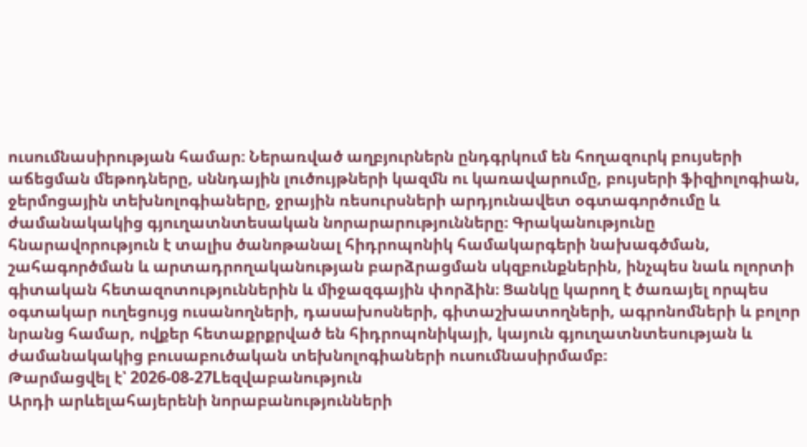ուսումնասիրության համար։ Ներառված աղբյուրներն ընդգրկում են հողազուրկ բույսերի աճեցման մեթոդները, սննդային լուծույթների կազմն ու կառավարումը, բույսերի ֆիզիոլոգիան, ջերմոցային տեխնոլոգիաները, ջրային ռեսուրսների արդյունավետ օգտագործումը և ժամանակակից գյուղատնտեսական նորարարությունները։ Գրականությունը հնարավորություն է տալիս ծանոթանալ հիդրոպոնիկ համակարգերի նախագծման, շահագործման և արտադրողականության բարձրացման սկզբունքներին, ինչպես նաև ոլորտի գիտական հետազոտություններին և միջազգային փորձին։ Ցանկը կարող է ծառայել որպես օգտակար ուղեցույց ուսանողների, դասախոսների, գիտաշխատողների, ագրոնոմների և բոլոր նրանց համար, ովքեր հետաքրքրված են հիդրոպոնիկայի, կայուն գյուղատնտեսության և ժամանակակից բուսաբուծական տեխնոլոգիաների ուսումնասիրմամբ։
Թարմացվել է՝ 2026-08-27Lեզվաբանություն
Արդի արևելահայերենի նորաբանությունների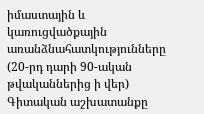իմաստային և կառուցվածքային առանձնահատկությունները (20-րդ դարի 90-ական թվականներից ի վեր)
Գիտական աշխատանքը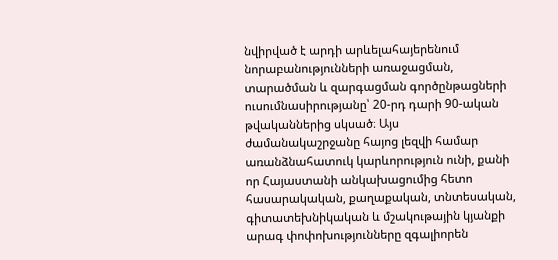նվիրված է արդի արևելահայերենում նորաբանությունների առաջացման, տարածման և զարգացման գործընթացների ուսումնասիրությանը՝ 20-րդ դարի 90-ական թվականներից սկսած։ Այս ժամանակաշրջանը հայոց լեզվի համար առանձնահատուկ կարևորություն ունի, քանի որ Հայաստանի անկախացումից հետո հասարակական, քաղաքական, տնտեսական, գիտատեխնիկական և մշակութային կյանքի արագ փոփոխությունները զգալիորեն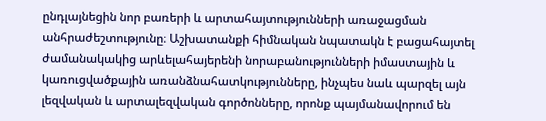ընդլայնեցին նոր բառերի և արտահայտությունների առաջացման անհրաժեշտությունը։ Աշխատանքի հիմնական նպատակն է բացահայտել ժամանակակից արևելահայերենի նորաբանությունների իմաստային և կառուցվածքային առանձնահատկությունները, ինչպես նաև պարզել այն լեզվական և արտալեզվական գործոնները, որոնք պայմանավորում են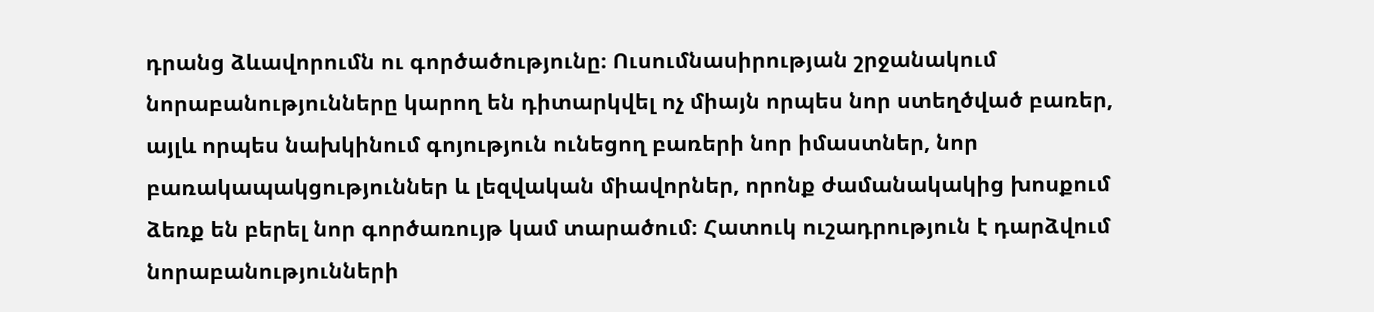դրանց ձևավորումն ու գործածությունը։ Ուսումնասիրության շրջանակում նորաբանությունները կարող են դիտարկվել ոչ միայն որպես նոր ստեղծված բառեր, այլև որպես նախկինում գոյություն ունեցող բառերի նոր իմաստներ, նոր բառակապակցություններ և լեզվական միավորներ, որոնք ժամանակակից խոսքում ձեռք են բերել նոր գործառույթ կամ տարածում։ Հատուկ ուշադրություն է դարձվում նորաբանությունների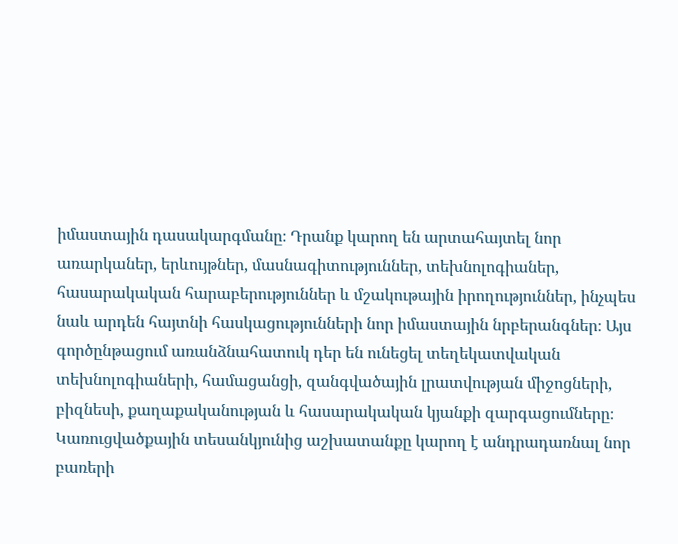իմաստային դասակարգմանը։ Դրանք կարող են արտահայտել նոր առարկաներ, երևույթներ, մասնագիտություններ, տեխնոլոգիաներ, հասարակական հարաբերություններ և մշակութային իրողություններ, ինչպես նաև արդեն հայտնի հասկացությունների նոր իմաստային նրբերանգներ։ Այս գործընթացում առանձնահատուկ դեր են ունեցել տեղեկատվական տեխնոլոգիաների, համացանցի, զանգվածային լրատվության միջոցների, բիզնեսի, քաղաքականության և հասարակական կյանքի զարգացումները։ Կառուցվածքային տեսանկյունից աշխատանքը կարող է անդրադառնալ նոր բառերի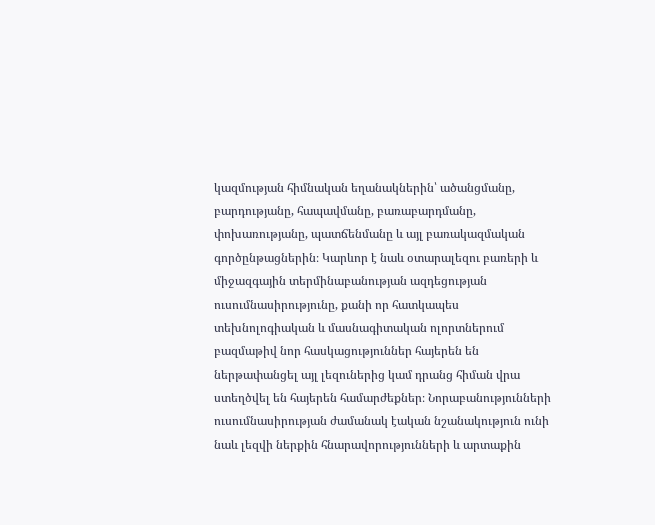կազմության հիմնական եղանակներին՝ ածանցմանը, բարդությանը, հապավմանը, բառաբարդմանը, փոխառությանը, պատճենմանը և այլ բառակազմական գործընթացներին։ Կարևոր է նաև օտարալեզու բառերի և միջազգային տերմինաբանության ազդեցության ուսումնասիրությունը, քանի որ հատկապես տեխնոլոգիական և մասնագիտական ոլորտներում բազմաթիվ նոր հասկացություններ հայերեն են ներթափանցել այլ լեզուներից կամ դրանց հիման վրա ստեղծվել են հայերեն համարժեքներ։ Նորաբանությունների ուսումնասիրության ժամանակ էական նշանակություն ունի նաև լեզվի ներքին հնարավորությունների և արտաքին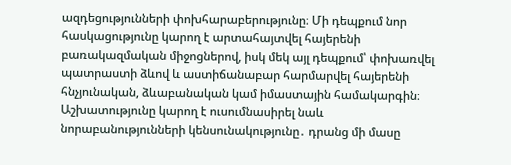ազդեցությունների փոխհարաբերությունը։ Մի դեպքում նոր հասկացությունը կարող է արտահայտվել հայերենի բառակազմական միջոցներով, իսկ մեկ այլ դեպքում՝ փոխառվել պատրաստի ձևով և աստիճանաբար հարմարվել հայերենի հնչյունական, ձևաբանական կամ իմաստային համակարգին։ Աշխատությունը կարող է ուսումնասիրել նաև նորաբանությունների կենսունակությունը․ դրանց մի մասը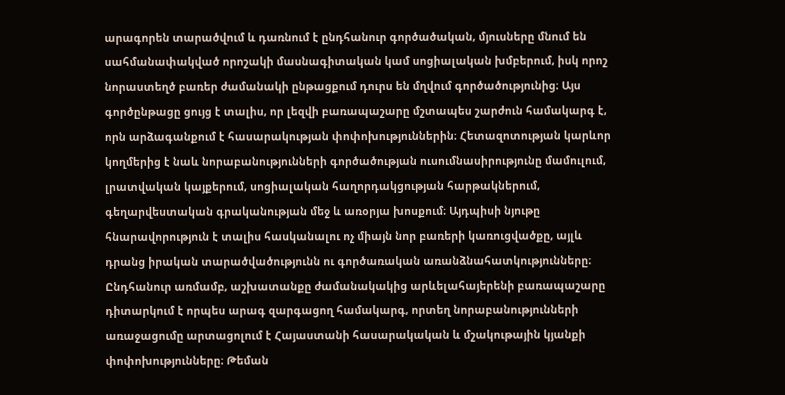արագորեն տարածվում և դառնում է ընդհանուր գործածական, մյուսները մնում են սահմանափակված որոշակի մասնագիտական կամ սոցիալական խմբերում, իսկ որոշ նորաստեղծ բառեր ժամանակի ընթացքում դուրս են մղվում գործածությունից։ Այս գործընթացը ցույց է տալիս, որ լեզվի բառապաշարը մշտապես շարժուն համակարգ է, որն արձագանքում է հասարակության փոփոխություններին։ Հետազոտության կարևոր կողմերից է նաև նորաբանությունների գործածության ուսումնասիրությունը մամուլում, լրատվական կայքերում, սոցիալական հաղորդակցության հարթակներում, գեղարվեստական գրականության մեջ և առօրյա խոսքում։ Այդպիսի նյութը հնարավորություն է տալիս հասկանալու ոչ միայն նոր բառերի կառուցվածքը, այլև դրանց իրական տարածվածությունն ու գործառական առանձնահատկությունները։ Ընդհանուր առմամբ, աշխատանքը ժամանակակից արևելահայերենի բառապաշարը դիտարկում է որպես արագ զարգացող համակարգ, որտեղ նորաբանությունների առաջացումը արտացոլում է Հայաստանի հասարակական և մշակութային կյանքի փոփոխությունները։ Թեման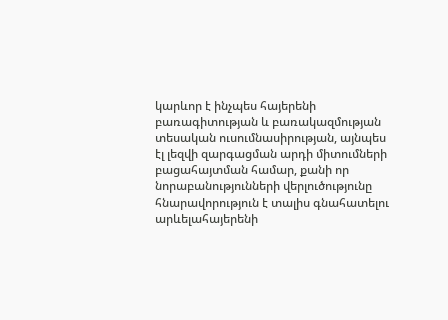կարևոր է ինչպես հայերենի բառագիտության և բառակազմության տեսական ուսումնասիրության, այնպես էլ լեզվի զարգացման արդի միտումների բացահայտման համար, քանի որ նորաբանությունների վերլուծությունը հնարավորություն է տալիս գնահատելու արևելահայերենի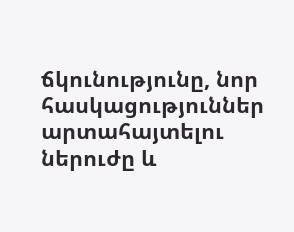ճկունությունը, նոր հասկացություններ արտահայտելու ներուժը և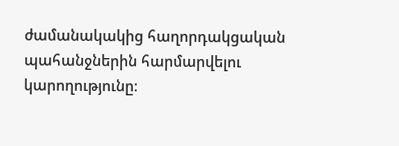ժամանակակից հաղորդակցական պահանջներին հարմարվելու կարողությունը։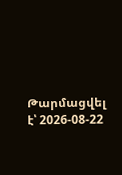Թարմացվել է՝ 2026-08-22